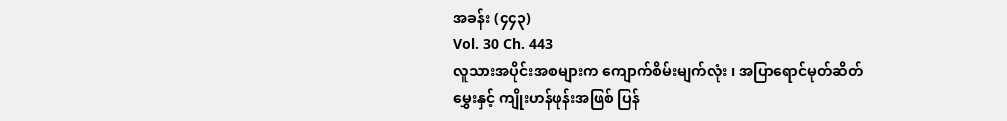အခန်း (၄၄၃)
Vol. 30 Ch. 443
လူသားအပိုင်းအစများက ကျောက်စိမ်းမျက်လုံး ၊ အပြာရောင်မုတ်ဆိတ်မွှေးနှင့် ကျိုးဟန်ဖုန်းအဖြစ် ပြန်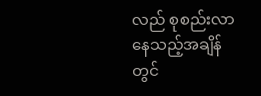လည် စုစည်းလာနေသည့်အချိန်တွင်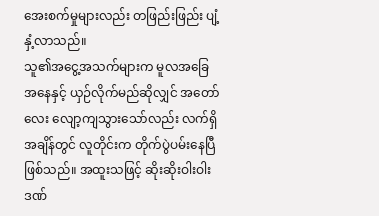အေးစက်မှုများလည်း တဖြည်းဖြည်း ပျံ့နှံ့လာသည်။
သူ၏အငွေ့အသက်များက မူလအခြေအနေနှင့် ယှဉ်လိုက်မည်ဆိုလျှင် အတော်လေး လျော့ကျသွားသော်လည်း လက်ရှိအချိန်တွင် လူတိုင်းက တိုက်ပွဲပမ်းနေပြီ ဖြစ်သည်။ အထူးသဖြင့် ဆိုးဆိုးဝါးဝါး ဒဏ်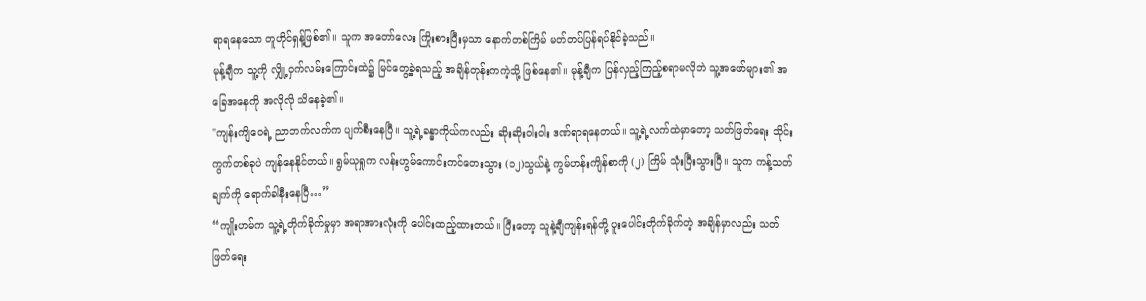ရာရနေသော တူဟိုင်ရှန့်ဖြစ်၏။ သူက အတော်လေး ကြိုးစားပြီးမှသာ နောက်တစ်ကြိမ် မတ်တပ်ပြန်ရပ်နိုင်ခဲ့သည်။
မုန့်ချီက သူ့ကို လျှို့ဝှက်လမ်းကြောင်းထဲ၌ မြင်တွေ့ခဲ့ရသည့် အချိန်တုန်းကကဲ့သို့ ဖြစ်နေ၏။ မုန့်ချီက ပြန်လှည့်ကြည့်စရာမလိုဘဲ သူ့အဖော်များ၏ အခြေအနေကို အလိုလို သိနေခဲ့၏။
"ကျန်းကျိဝေရဲ့ ညာဘက်လက်က ပျက်စီးနေပြီ။ သူ့ရဲ့ခန္ဓာကိုယ်ကလည်း ဆိုးဆိုးဝါးဝါး ဒဏ်ရာရနေတယ်။ သူ့ရဲ့လက်ထဲမှာတော့ သတ်ဖြတ်ရေး သိုင်းကွက်တစ်ခုပဲ ကျန်နေနိုင်တယ်။ ရွမ်ယုရှုက လန်းဟွမ်ကောင်းကင်တေးသွား (၁၂)သွယ်နဲ့ ကွမ်ဟန်းကျိန်စာကို (၂) ကြိမ် သုံးပြီးသွားပြီ။ သူက ကန့်သတ်ချက်ကို ရောက်ခါနီးနေပြီ…”
“ကျိုးဟမ်က သူ့ရဲ့တိုက်ခိုက်မှုမှာ အရာအားလုံးကို ပေါင်းထည့်ထားတယ်။ ပြီးတော့ သူနဲ့ချီကျန်းရန်တို့ ပူးပေါင်းတိုက်ခိုက်တဲ့ အချိန်မှာလည်း သတ်ဖြတ်ရေး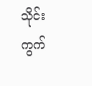သိုင်းကွက်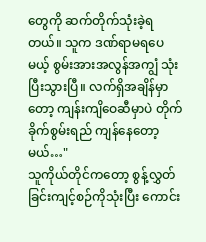တွေကို ဆက်တိုက်သုံးခဲ့ရတယ်။ သူက ဒဏ်ရာမရပေမယ့် စွမ်းအားအလွန်အကျွံ သုံးပြီးသွားပြီ။ လက်ရှိအချိန်မှာတော့ ကျန်းကျိဝေဆီမှာပဲ တိုက်ခိုက်စွမ်းရည် ကျန်နေတော့မယ်…"
သူကိုယ်တိုင်ကတော့ စွန့်လွှတ်ခြင်းကျင့်စဉ်ကိုသုံးပြီး ကောင်း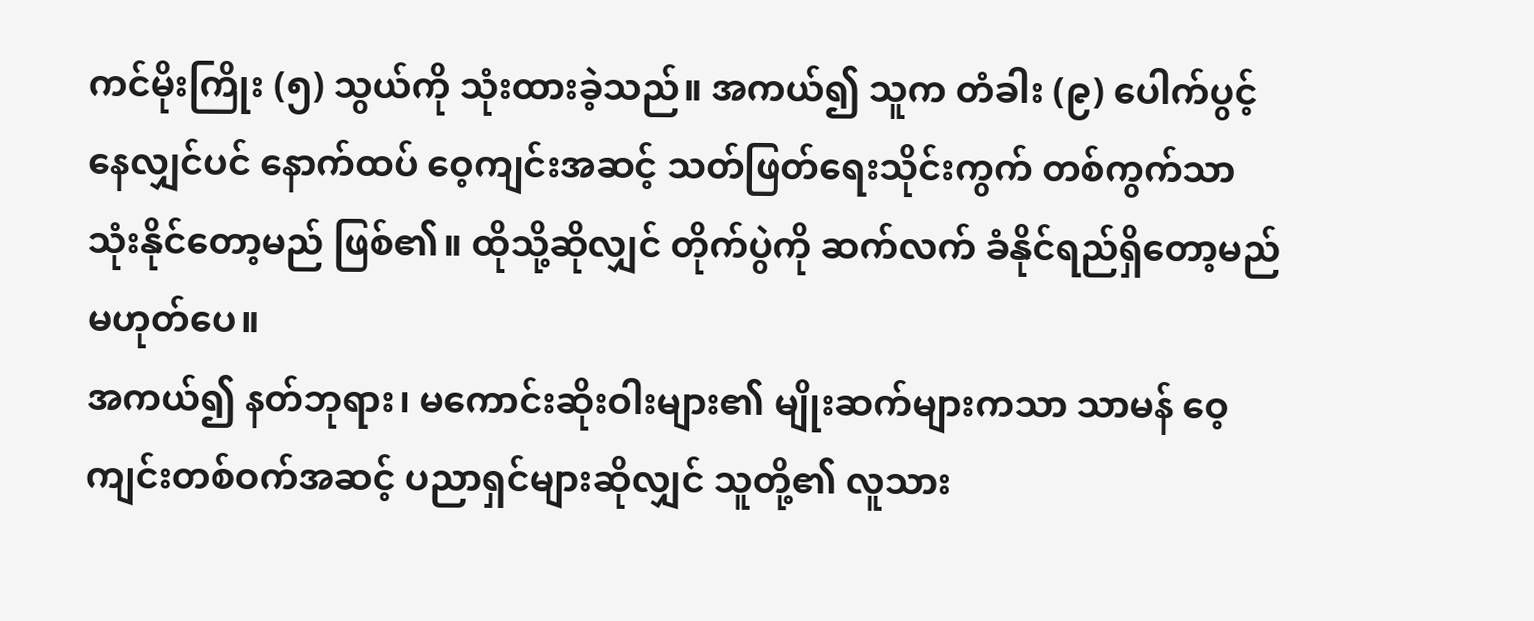ကင်မိုးကြိုး (၅) သွယ်ကို သုံးထားခဲ့သည်။ အကယ်၍ သူက တံခါး (၉) ပေါက်ပွင့်နေလျှင်ပင် နောက်ထပ် ဝေ့ကျင်းအဆင့် သတ်ဖြတ်ရေးသိုင်းကွက် တစ်ကွက်သာ သုံးနိုင်တော့မည် ဖြစ်၏။ ထိုသို့ဆိုလျှင် တိုက်ပွဲကို ဆက်လက် ခံနိုင်ရည်ရှိတော့မည် မဟုတ်ပေ။
အကယ်၍ နတ်ဘုရား၊ မကောင်းဆိုးဝါးများ၏ မျိုးဆက်များကသာ သာမန် ဝေ့ကျင်းတစ်ဝက်အဆင့် ပညာရှင်များဆိုလျှင် သူတို့၏ လူသား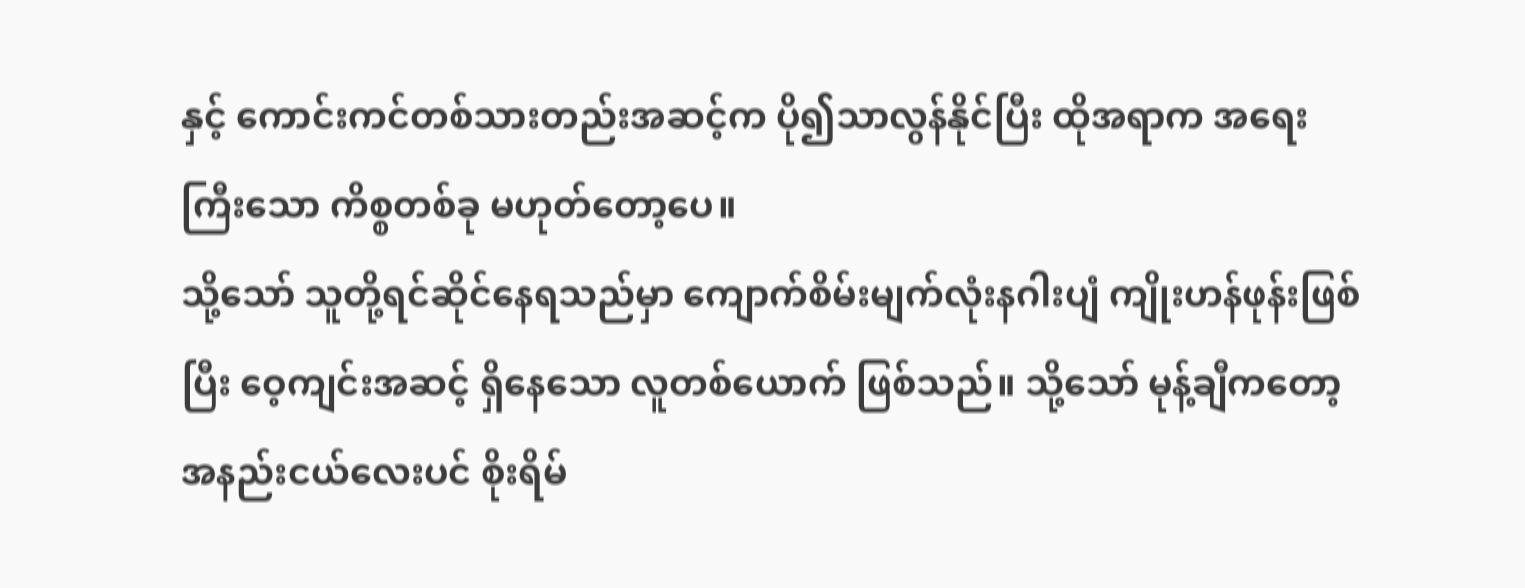နှင့် ကောင်းကင်တစ်သားတည်းအဆင့်က ပို၍သာလွန်နိုင်ပြီး ထိုအရာက အရေးကြီးသော ကိစ္စတစ်ခု မဟုတ်တော့ပေ။
သို့သော် သူတို့ရင်ဆိုင်နေရသည်မှာ ကျောက်စိမ်းမျက်လုံးနဂါးပျံ ကျိုးဟန်ဖုန်းဖြစ်ပြီး ဝေ့ကျင်းအဆင့် ရှိနေသော လူတစ်ယောက် ဖြစ်သည်။ သို့သော် မုန့်ချီကတော့ အနည်းငယ်လေးပင် စိုးရိမ်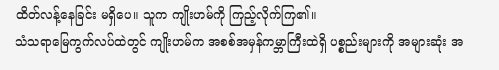ထိတ်လန့်နေခြင်း မရှိပေ။ သူက ကျိုးဟမ်ကို ကြည့်လိုက်ကြ၏။
သံသရာမြေကွက်လပ်ထဲတွင် ကျိုးဟမ်က အစစ်အမှန်ကမ္ဘာကြီးထဲရှိ ပစ္စည်းများကို အများဆုံး အ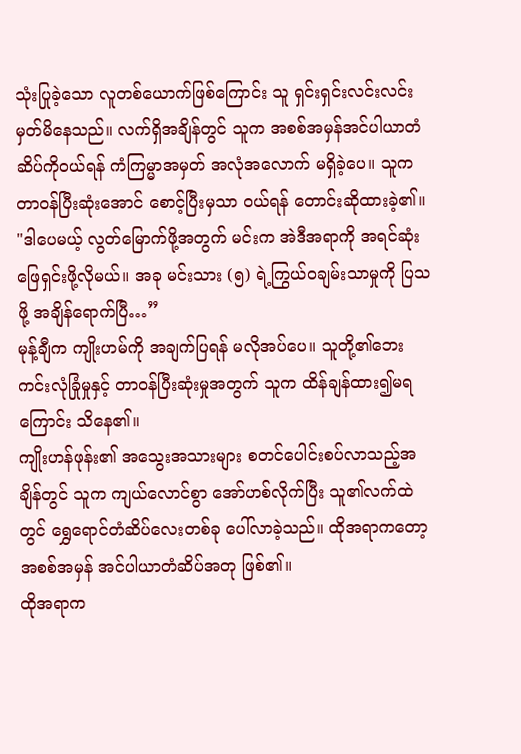သုံးပြုခဲ့သော လူတစ်ယောက်ဖြစ်ကြောင်း သူ ရှင်းရှင်းလင်းလင်း မှတ်မိနေသည်။ လက်ရှိအချိန်တွင် သူက အစစ်အမှန်အင်ပါယာတံဆိပ်ကိုဝယ်ရန် ကံကြမ္မာအမှတ် အလုံအလောက် မရှိခဲ့ပေ။ သူက တာဝန်ပြီးဆုံးအောင် စောင့်ပြီးမှသာ ဝယ်ရန် တောင်းဆိုထားခဲ့၏။
"ဒါပေမယ့် လွတ်မြောက်ဖို့အတွက် မင်းက အဲဒီအရာကို အရင်ဆုံးဖြေရှင်းဖို့လိုမယ်။ အခု မင်းသား (၅) ရဲ့ကြွယ်ဝချမ်းသာမှုကို ပြသဖို့ အချိန်ရောက်ပြီ…”
မုန့်ချီက ကျိုးဟမ်ကို အချက်ပြရန် မလိုအပ်ပေ။ သူတို့၏ဘေးကင်းလုံခြုံမှုနှင့် တာဝန်ပြီးဆုံးမှုအတွက် သူက ထိန်ချန်ထား၍မရကြောင်း သိနေ၏။
ကျိုးဟန်ဖုန်း၏ အသွေးအသားများ စတင်ပေါင်းစပ်လာသည့်အချိန်တွင် သူက ကျယ်လောင်စွာ အော်ဟစ်လိုက်ပြီး သူ၏လက်ထဲတွင် ရွှေရောင်တံဆိပ်လေးတစ်ခု ပေါ်လာခဲ့သည်။ ထိုအရာကတော့ အစစ်အမှန် အင်ပါယာတံဆိပ်အတု ဖြစ်၏။
ထိုအရာက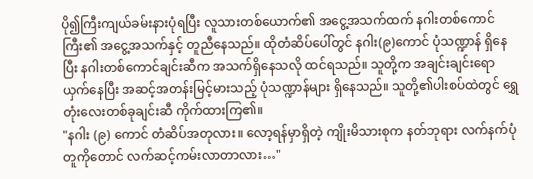ပို၍ကြီးကျယ်ခမ်းနားပုံရပြီး လူသားတစ်ယောက်၏ အငွေ့အသက်ထက် နဂါးတစ်ကောင်ကြီး၏ အငွေ့အသက်နှင့် တူညီနေသည်။ ထိုတံဆိပ်ပေါ်တွင် နဂါး(၉)ကောင် ပုံသဏ္ဍာန် ရှိနေပြီး နဂါးတစ်ကောင်ချင်းဆီက အသက်ရှိနေသလို ထင်ရသည်။ သူတို့က အချင်းချင်းရောယှက်နေပြီး အဆင့်အတန်းမြင့်မားသည့် ပုံသဏ္ဍာန်များ ရှိနေသည်။ သူတို့၏ပါးစပ်ထဲတွင် ရွှေတုံးလေးတစ်ခုချင်းဆီ ကိုက်ထားကြ၏။
"နဂါး (၉) ကောင် တံဆိပ်အတုလား။ လော့ရန်မှာရှိတဲ့ ကျိုးမိသားစုက နတ်ဘုရား လက်နက်ပုံတူကိုတောင် လက်ဆင့်ကမ်းလာတာလား…"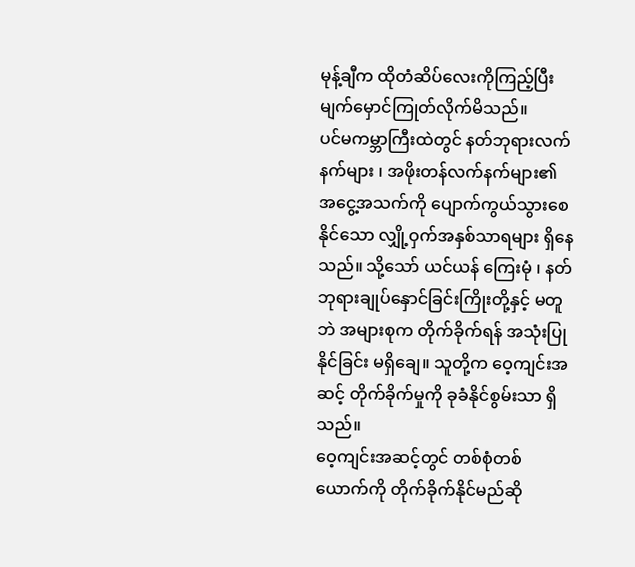မုန့်ချီက ထိုတံဆိပ်လေးကိုကြည့်ပြီး မျက်မှောင်ကြုတ်လိုက်မိသည်။
ပင်မကမ္ဘာကြီးထဲတွင် နတ်ဘုရားလက်နက်များ ၊ အဖိုးတန်လက်နက်များ၏ အငွေ့အသက်ကို ပျောက်ကွယ်သွားစေနိုင်သော လျှို့ဝှက်အနှစ်သာရများ ရှိနေသည်။ သို့သော် ယင်ယန် ကြေးမုံ ၊ နတ်ဘုရားချုပ်နှောင်ခြင်းကြိုးတို့နှင့် မတူဘဲ အများစုက တိုက်ခိုက်ရန် အသုံးပြုနိုင်ခြင်း မရှိချေ။ သူတို့က ဝေ့ကျင်းအဆင့် တိုက်ခိုက်မှုကို ခုခံနိုင်စွမ်းသာ ရှိသည်။
ဝေ့ကျင်းအဆင့်တွင် တစ်စုံတစ်ယောက်ကို တိုက်ခိုက်နိုင်မည်ဆို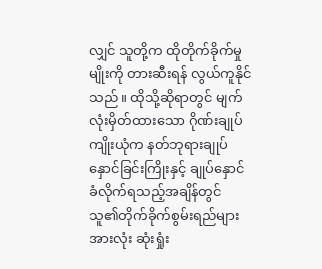လျှင် သူတို့က ထိုတိုက်ခိုက်မှုမျိုးကို တားဆီးရန် လွယ်ကူနိုင်သည်။ ထိုသို့ဆိုရာတွင် မျက်လုံးမှိတ်ထားသော ဂိုဏ်းချုပ်ကျိုးယုံက နတ်ဘုရားချုပ်နှောင်ခြင်းကြိုးနှင့် ချုပ်နှောင်ခံလိုက်ရသည့်အချိန်တွင် သူ၏တိုက်ခိုက်စွမ်းရည်များအားလုံး ဆုံးရှုံး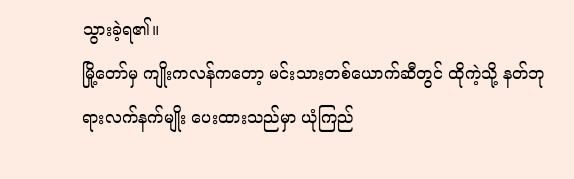သွားခဲ့ရ၏။
မြို့တော်မှ ကျိုးကလန်ကတော့ မင်းသားတစ်ယောက်ဆီတွင် ထိုကဲ့သို့ နတ်ဘုရားလက်နက်မျိုး ပေးထားသည်မှာ ယုံကြည်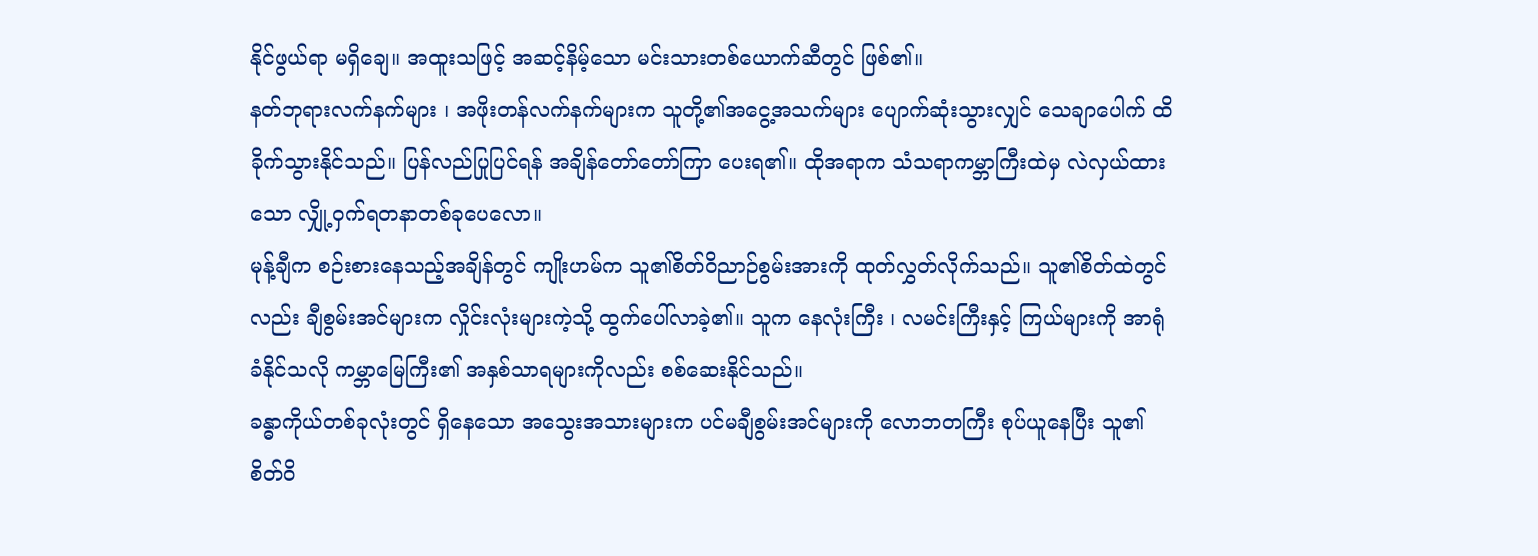နိုင်ဖွယ်ရာ မရှိချေ။ အထူးသဖြင့် အဆင့်နိမ့်သော မင်းသားတစ်ယောက်ဆီတွင် ဖြစ်၏။
နတ်ဘုရားလက်နက်များ ၊ အဖိုးတန်လက်နက်များက သူတို့၏အငွေ့အသက်များ ပျောက်ဆုံးသွားလျှင် သေချာပေါက် ထိခိုက်သွားနိုင်သည်။ ပြန်လည်ပြုပြင်ရန် အချိန်တော်တော်ကြာ ပေးရ၏။ ထိုအရာက သံသရာကမ္ဘာကြီးထဲမှ လဲလှယ်ထားသော လျှို့ဝှက်ရတနာတစ်ခုပေလော။
မုန့်ချီက စဉ်းစားနေသည့်အချိန်တွင် ကျိုးဟမ်က သူ၏စိတ်ဝိညာဉ်စွမ်းအားကို ထုတ်လွှတ်လိုက်သည်။ သူ၏စိတ်ထဲတွင်လည်း ချီစွမ်းအင်များက လှိုင်းလုံးများကဲ့သို့ ထွက်ပေါ်လာခဲ့၏။ သူက နေလုံးကြီး ၊ လမင်းကြီးနှင့် ကြယ်များကို အာရုံခံနိုင်သလို ကမ္ဘာမြေကြီး၏ အနှစ်သာရများကိုလည်း စစ်ဆေးနိုင်သည်။
ခန္ဓာကိုယ်တစ်ခုလုံးတွင် ရှိနေသော အသွေးအသားများက ပင်မချီစွမ်းအင်များကို လောဘတကြီး စုပ်ယူနေပြီး သူ၏စိတ်ဝိ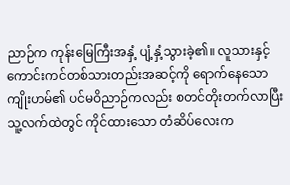ညာဉ်က ကုန်းမြေကြီးအနှံ့ ပျံ့နှံ့သွားခဲ့၏။ လူသားနှင့် ကောင်းကင်တစ်သားတည်းအဆင့်ကို ရောက်နေသော ကျိုးဟမ်၏ ပင်မဝိညာဉ်ကလည်း စတင်တိုးတက်လာပြီး သူ့လက်ထဲတွင် ကိုင်ထားသော တံဆိပ်လေးက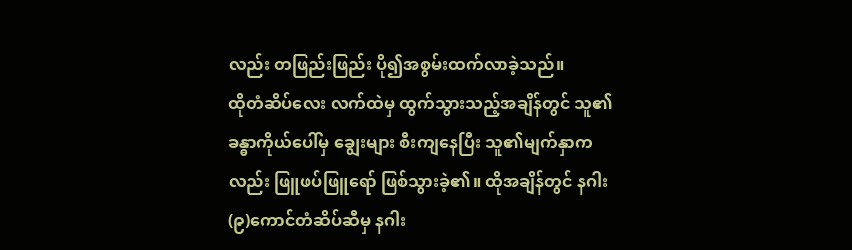လည်း တဖြည်းဖြည်း ပို၍အစွမ်းထက်လာခဲ့သည်။
ထိုတံဆိပ်လေး လက်ထဲမှ ထွက်သွားသည့်အချိန်တွင် သူ၏ခန္ဓာကိုယ်ပေါ်မှ ချွေးများ စီးကျနေပြီး သူ၏မျက်နှာကလည်း ဖြူဖပ်ဖြူရော် ဖြစ်သွားခဲ့၏။ ထိုအချိန်တွင် နဂါး (၉)ကောင်တံဆိပ်ဆီမှ နဂါး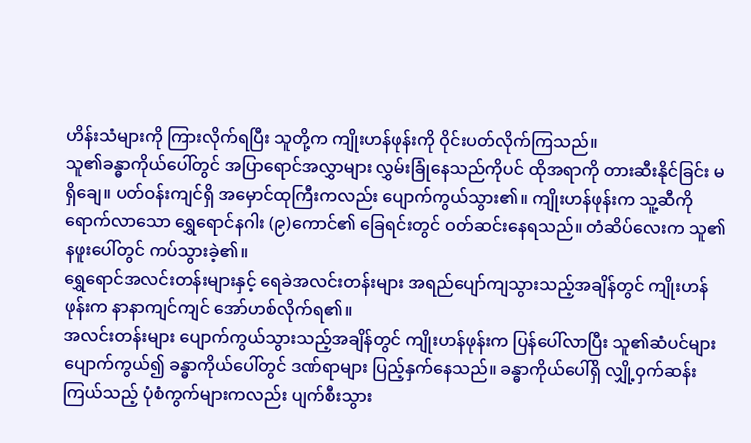ဟိန်းသံများကို ကြားလိုက်ရပြီး သူတို့က ကျိုးဟန်ဖုန်းကို ဝိုင်းပတ်လိုက်ကြသည်။
သူ၏ခန္ဓာကိုယ်ပေါ်တွင် အပြာရောင်အလွှာများ လွှမ်းခြုံနေသည်ကိုပင် ထိုအရာကို တားဆီးနိုင်ခြင်း မရှိချေ။ ပတ်ဝန်းကျင်ရှိ အမှောင်ထုကြီးကလည်း ပျောက်ကွယ်သွား၏။ ကျိုးဟန်ဖုန်းက သူ့ဆီကို ရောက်လာသော ရွှေရောင်နဂါး (၉)ကောင်၏ ခြေရင်းတွင် ဝတ်ဆင်းနေရသည်။ တံဆိပ်လေးက သူ၏နဖူးပေါ်တွင် ကပ်သွားခဲ့၏။
ရွှေရောင်အလင်းတန်းများနှင့် ရေခဲအလင်းတန်းများ အရည်ပျော်ကျသွားသည့်အချိန်တွင် ကျိုးဟန်ဖုန်းက နာနာကျင်ကျင် အော်ဟစ်လိုက်ရ၏။
အလင်းတန်းများ ပျောက်ကွယ်သွားသည့်အချိန်တွင် ကျိုးဟန်ဖုန်းက ပြန်ပေါ်လာပြီး သူ၏ဆံပင်များ ပျောက်ကွယ်၍ ခန္ဓာကိုယ်ပေါ်တွင် ဒဏ်ရာများ ပြည့်နှက်နေသည်။ ခန္ဓာကိုယ်ပေါ်ရှိ လျှို့ဝှက်ဆန်းကြယ်သည့် ပုံစံကွက်များကလည်း ပျက်စီးသွား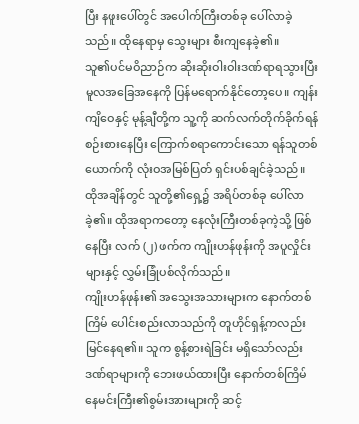ပြီး နဖူးပေါ်တွင် အပေါက်ကြီးတစ်ခု ပေါ်လာခဲ့သည်။ ထိုနေရာမှ သွေးများ စီးကျနေခဲ့၏။
သူ၏ပင်မဝိညာဉ်က ဆိုးဆိုးဝါးဝါးဒဏ်ရာရသွားပြီး မူလအခြေအနေကို ပြန်မရောက်နိုင်တော့ပေ။ ကျန်းကျိဝေနှင့် မုန့်ချီတို့က သူ့ကို ဆက်လက်တိုက်ခိုက်ရန် စဉ်းစားနေပြီး ကြောက်စရာကောင်းသော ရန်သူတစ်ယောက်ကို လုံးဝအမြစ်ပြတ် ရှင်းပစ်ချင်ခဲ့သည်။
ထိုအချိန်တွင် သူတို့၏ရှေ့၌ အရိပ်တစ်ခု ပေါ်လာခဲ့၏။ ထိုအရာကတော့ နေလုံးကြီးတစ်ခုကဲ့သို့ ဖြစ်နေပြီး လက် (၂) ဖက်က ကျိုးဟန်ဖုန်းကို အပူလှိုင်းများနှင့် လွှမ်းခြုံပစ်လိုက်သည်။
ကျိုးဟန်ဖုန်း၏ အသွေးအသားများက နောက်တစ်ကြိမ် ပေါင်းစည်းလာသည်ကို တူဟိုင်ရှန့်ကလည်း မြင်နေရ၏။ သူက စွန့်စားရဲခြင်း မရှိသော်လည်း ဒဏ်ရာများကို ဘေးဖယ်ထားပြီး နောက်တစ်ကြိမ် နေမင်းကြီး၏စွမ်းအားများကို ဆင့်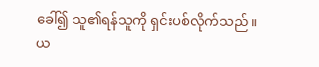ခေါ်၍ သူ၏ရန်သူကို ရှင်းပစ်လိုက်သည်။
ယ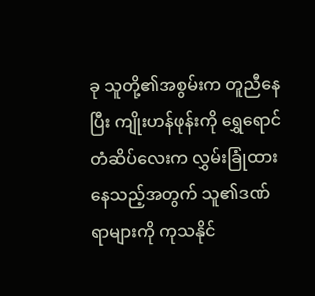ခု သူတို့၏အစွမ်းက တူညီနေပြီး ကျိုးဟန်ဖုန်းကို ရွှေရောင်တံဆိပ်လေးက လွှမ်းခြုံထားနေသည့်အတွက် သူ၏ဒဏ်ရာများကို ကုသနိုင်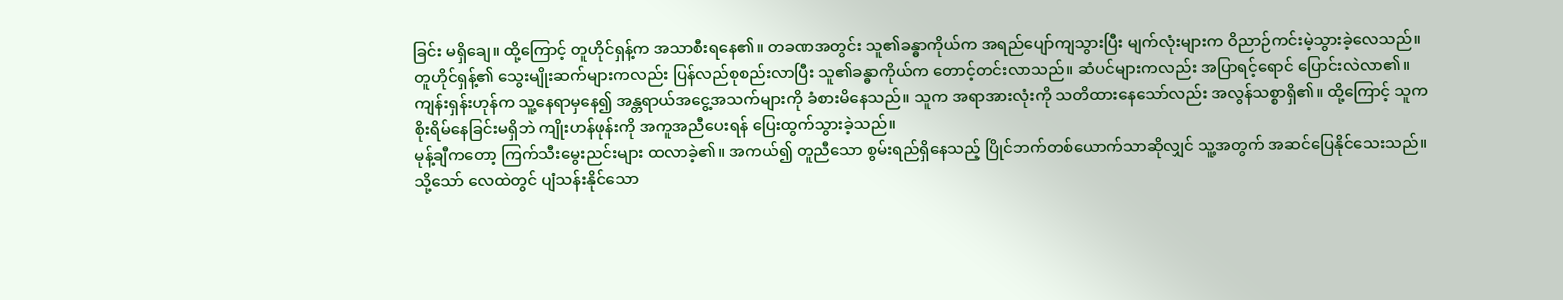ခြင်း မရှိချေ။ ထို့ကြောင့် တူဟိုင်ရှန့်က အသာစီးရနေ၏။ တခဏအတွင်း သူ၏ခန္ဓာကိုယ်က အရည်ပျော်ကျသွားပြီး မျက်လုံးများက ဝိညာဉ်ကင်းမဲ့သွားခဲ့လေသည်။
တူဟိုင်ရှန့်၏ သွေးမျိုးဆက်များကလည်း ပြန်လည်စုစည်းလာပြီး သူ၏ခန္ဓာကိုယ်က တောင့်တင်းလာသည်။ ဆံပင်များကလည်း အပြာရင့်ရောင် ပြောင်းလဲလာ၏။
ကျန်းရှန်းဟုန်က သူ့နေရာမှနေ၍ အန္တရာယ်အငွေ့အသက်များကို ခံစားမိနေသည်။ သူက အရာအားလုံးကို သတိထားနေသော်လည်း အလွန်သစ္စာရှိ၏။ ထို့ကြောင့် သူက စိုးရိမ်နေခြင်းမရှိဘဲ ကျိုးဟန်ဖုန်းကို အကူအညီပေးရန် ပြေးထွက်သွားခဲ့သည်။
မုန့်ချီကတော့ ကြက်သီးမွေးညင်းများ ထလာခဲ့၏။ အကယ်၍ တူညီသော စွမ်းရည်ရှိနေသည့် ပြိုင်ဘက်တစ်ယောက်သာဆိုလျှင် သူ့အတွက် အဆင်ပြေနိုင်သေးသည်။
သို့သော် လေထဲတွင် ပျံသန်းနိုင်သော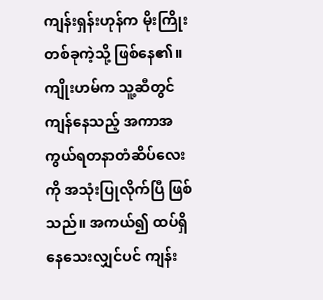ကျန်းရှန်းဟုန်က မိုးကြိုးတစ်ခုကဲ့သို့ ဖြစ်နေ၏။ ကျိုးဟမ်က သူ့ဆီတွင် ကျန်နေသည့် အကာအကွယ်ရတနာတံဆိပ်လေးကို အသုံးပြုလိုက်ပြီ ဖြစ်သည်။ အကယ်၍ ထပ်ရှိနေသေးလျှင်ပင် ကျန်း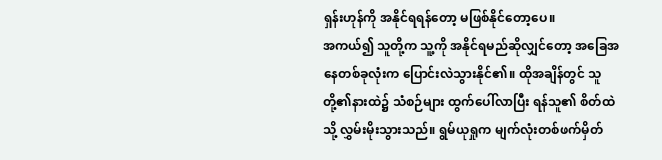ရှန်းဟုန်ကို အနိုင်ရရန်တော့ မဖြစ်နိုင်တော့ပေ။
အကယ်၍ သူတို့က သူ့ကို အနိုင်ရမည်ဆိုလျှင်တော့ အခြေအနေတစ်ခုလုံးက ပြောင်းလဲသွားနိုင်၏။ ထိုအချိန်တွင် သူတို့၏နားထဲ၌ သံစဉ်များ ထွက်ပေါ်လာပြီး ရန်သူ၏ စိတ်ထဲသို့ လွှမ်းမိုးသွားသည်။ ရွမ်ယုရှုက မျက်လုံးတစ်ဖက်မှိတ်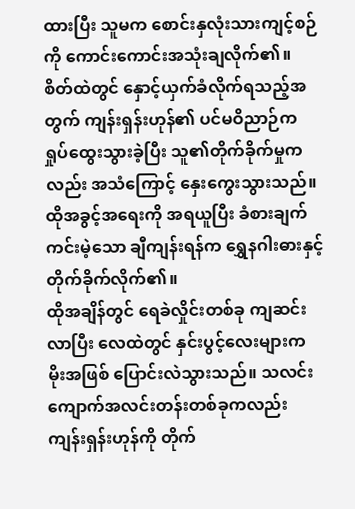ထားပြီး သူမက စောင်းနှလုံးသားကျင့်စဉ်ကို ကောင်းကောင်းအသုံးချလိုက်၏။
စိတ်ထဲတွင် နှောင့်ယှက်ခံလိုက်ရသည့်အတွက် ကျန်းရှန်းဟုန်၏ ပင်မဝိညာဉ်က ရှုပ်ထွေးသွားခဲ့ပြီး သူ၏တိုက်ခိုက်မှုကလည်း အသံကြောင့် နှေးကွေးသွားသည်။ ထိုအခွင့်အရေးကို အရယူပြီး ခံစားချက်ကင်းမဲ့သော ချီကျန်းရန်က ရွှေနဂါးဓားနှင့် တိုက်ခိုက်လိုက်၏။
ထိုအချိန်တွင် ရေခဲလှိုင်းတစ်ခု ကျဆင်းလာပြီး လေထဲတွင် နှင်းပွင့်လေးများက မိုးအဖြစ် ပြောင်းလဲသွားသည်။ သလင်းကျောက်အလင်းတန်းတစ်ခုကလည်း ကျန်းရှန်းဟုန်ကို တိုက်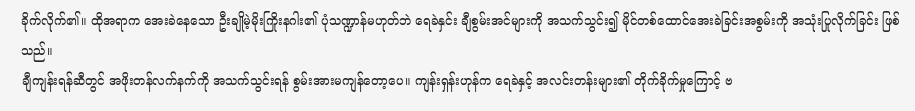ခိုက်လိုက်၏။ ထိုအရာက အေးခဲနေသော ဦးချိုမဲ့မိုးကြိုးနဂါး၏ ပုံသဏ္ဍာန်မဟုတ်ဘဲ ရေခဲနှင်း ချီစွမ်းအင်များကို အသက်သွင်း၍ မိုင်တစ်ထောင်အေးခဲခြင်းအစွမ်းကို အသုံးပြုလိုက်ခြင်း ဖြစ်သည်။
ချီကျန်းရန်ဆီတွင် အဖိုးတန်လက်နက်ကို အသက်သွင်းရန် စွမ်းအားမကျန်တော့ပေ။ ကျန်းရှန်းဟုန်က ရေခဲနှင့် အလင်းတန်းများ၏ တိုက်ခိုက်မှုကြောင့် ဗ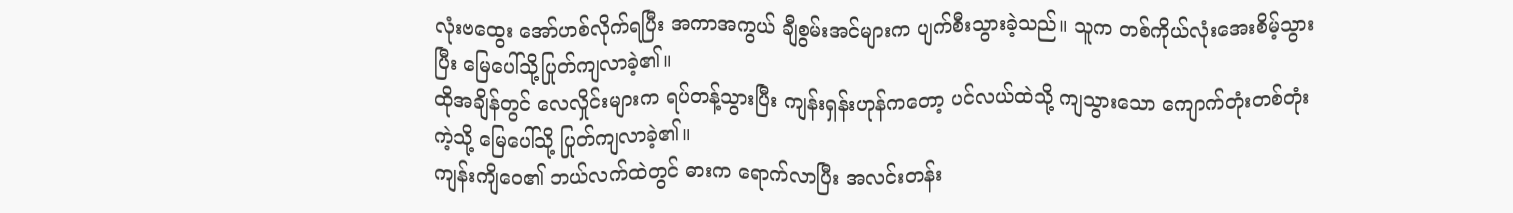လုံးဗထွေး အော်ဟစ်လိုက်ရပြီး အကာအကွယ် ချီစွမ်းအင်များက ပျက်စီးသွားခဲ့သည်။ သူက တစ်ကိုယ်လုံးအေးစိမ့်သွားပြီး မြေပေါ်သို့ပြုတ်ကျလာခဲ့၏။
ထိုအချိန်တွင် လေလှိုင်းများက ရပ်တန့်သွားပြီး ကျန်းရှန်းဟုန်ကတော့ ပင်လယ်ထဲသို့ ကျသွားသော ကျောက်တုံးတစ်တုံးကဲ့သို့ မြေပေါ်သို့ ပြုတ်ကျလာခဲ့၏။
ကျန်းကျိဝေ၏ ဘယ်လက်ထဲတွင် ဓားက ရောက်လာပြီး အလင်းတန်း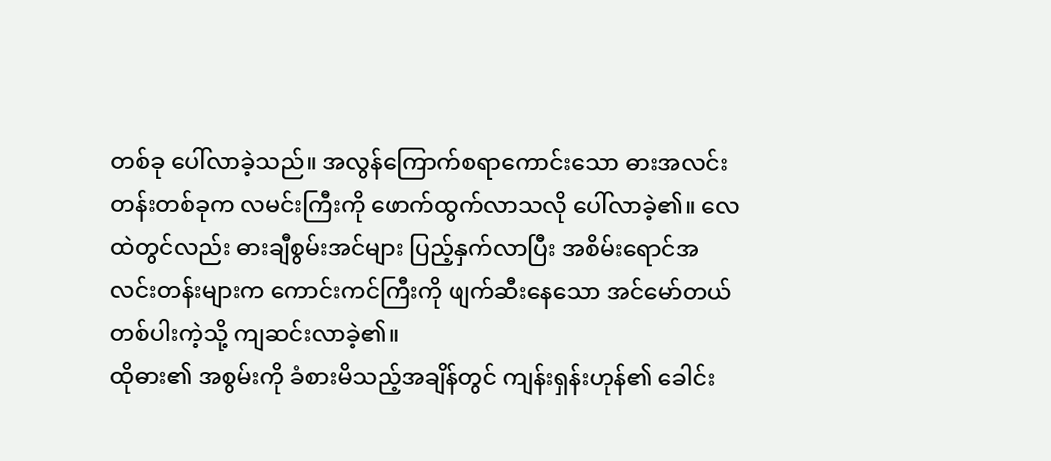တစ်ခု ပေါ်လာခဲ့သည်။ အလွန်ကြောက်စရာကောင်းသော ဓားအလင်းတန်းတစ်ခုက လမင်းကြီးကို ဖောက်ထွက်လာသလို ပေါ်လာခဲ့၏။ လေထဲတွင်လည်း ဓားချီစွမ်းအင်များ ပြည့်နှက်လာပြီး အစိမ်းရောင်အလင်းတန်းများက ကောင်းကင်ကြီးကို ဖျက်ဆီးနေသော အင်မော်တယ်တစ်ပါးကဲ့သို့ ကျဆင်းလာခဲ့၏။
ထိုဓား၏ အစွမ်းကို ခံစားမိသည့်အချိန်တွင် ကျန်းရှန်းဟုန်၏ ခေါင်း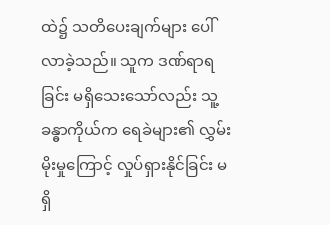ထဲ၌ သတိပေးချက်များ ပေါ်လာခဲ့သည်။ သူက ဒဏ်ရာရခြင်း မရှိသေးသော်လည်း သူ့ခန္ဓာကိုယ်က ရေခဲများ၏ လွှမ်းမိုးမှုကြောင့် လှုပ်ရှားနိုင်ခြင်း မရှိ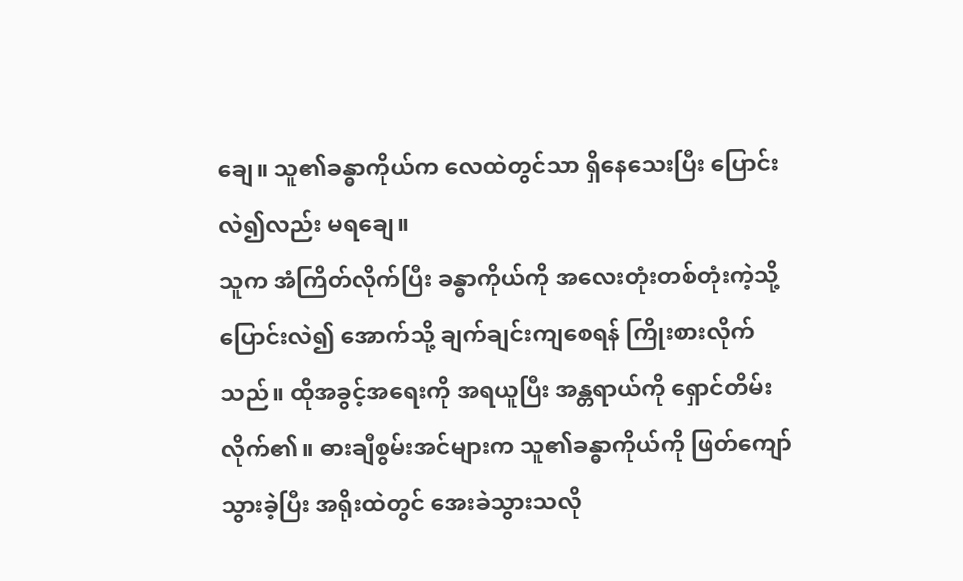ချေ။ သူ၏ခန္ဓာကိုယ်က လေထဲတွင်သာ ရှိနေသေးပြီး ပြောင်းလဲ၍လည်း မရချေ။
သူက အံကြိတ်လိုက်ပြီး ခန္ဓာကိုယ်ကို အလေးတုံးတစ်တုံးကဲ့သို့ပြောင်းလဲ၍ အောက်သို့ ချက်ချင်းကျစေရန် ကြိုးစားလိုက်သည်။ ထိုအခွင့်အရေးကို အရယူပြီး အန္တရာယ်ကို ရှောင်တိမ်းလိုက်၏။ ဓားချီစွမ်းအင်များက သူ၏ခန္ဓာကိုယ်ကို ဖြတ်ကျော်သွားခဲ့ပြီး အရိုးထဲတွင် အေးခဲသွားသလို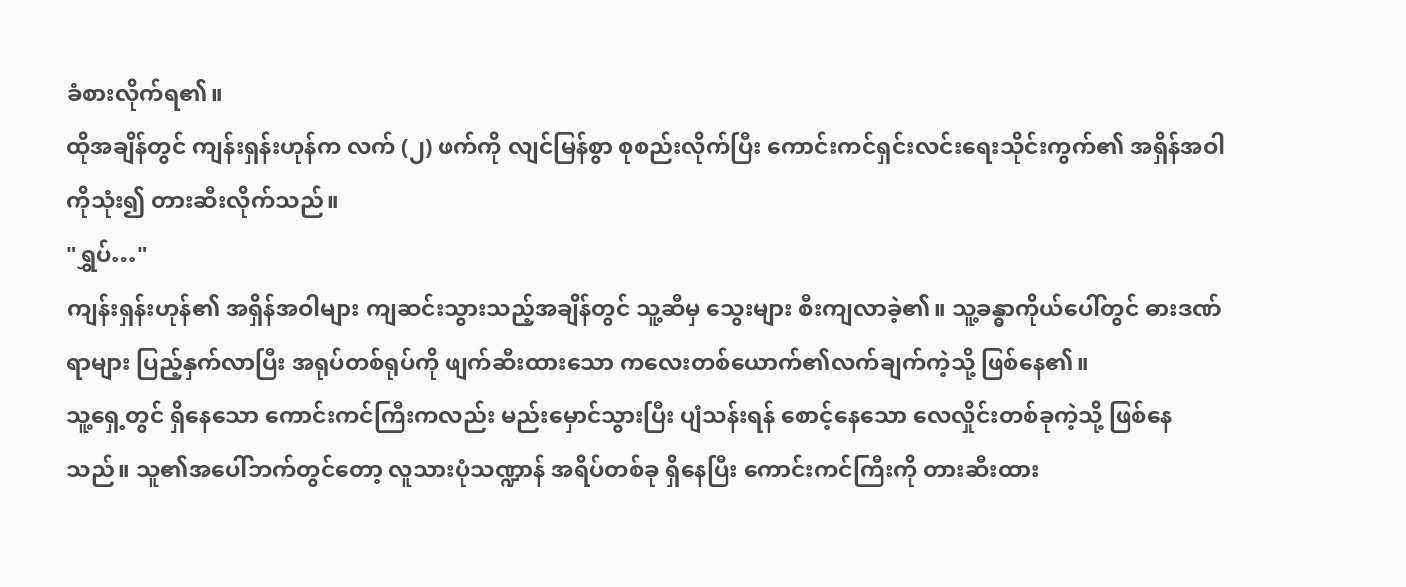ခံစားလိုက်ရ၏။
ထိုအချိန်တွင် ကျန်းရှန်းဟုန်က လက် (၂) ဖက်ကို လျင်မြန်စွာ စုစည်းလိုက်ပြီး ကောင်းကင်ရှင်းလင်းရေးသိုင်းကွက်၏ အရှိန်အဝါကိုသုံး၍ တားဆီးလိုက်သည်။
"ရွှပ်…"
ကျန်းရှန်းဟုန်၏ အရှိန်အဝါများ ကျဆင်းသွားသည့်အချိန်တွင် သူ့ဆီမှ သွေးများ စီးကျလာခဲ့၏။ သူ့ခန္ဓာကိုယ်ပေါ်တွင် ဓားဒဏ်ရာများ ပြည့်နှက်လာပြီး အရုပ်တစ်ရုပ်ကို ဖျက်ဆီးထားသော ကလေးတစ်ယောက်၏လက်ချက်ကဲ့သို့ ဖြစ်နေ၏။
သူ့ရှေ့တွင် ရှိနေသော ကောင်းကင်ကြီးကလည်း မည်းမှောင်သွားပြီး ပျံသန်းရန် စောင့်နေသော လေလှိုင်းတစ်ခုကဲ့သို့ ဖြစ်နေသည်။ သူ၏အပေါ်ဘက်တွင်တော့ လူသားပုံသဏ္ဍာန် အရိပ်တစ်ခု ရှိနေပြီး ကောင်းကင်ကြီးကို တားဆီးထား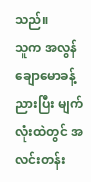သည်။
သူက အလွန်ချောမောခန့်ညားပြီး မျက်လုံးထဲတွင် အလင်းတန်း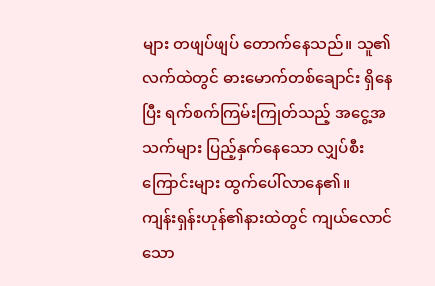များ တဖျပ်ဖျပ် တောက်နေသည်။ သူ၏လက်ထဲတွင် ဓားမောက်တစ်ချောင်း ရှိနေပြီး ရက်စက်ကြမ်းကြုတ်သည့် အငွေ့အသက်များ ပြည့်နှက်နေသော လျှပ်စီးကြောင်းများ ထွက်ပေါ်လာနေ၏။
ကျန်းရှန်းဟုန်၏နားထဲတွင် ကျယ်လောင်သော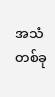အသံတစ်ခု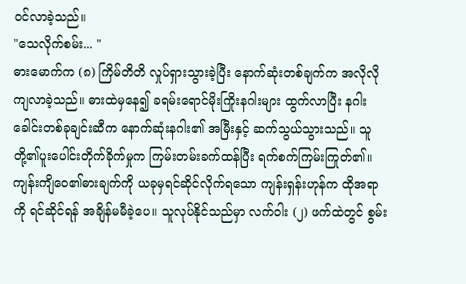ဝင်လာခဲ့သည်။
"သေလိုက်စမ်း... "
ဓားမောက်က (၈) ကြိမ်တိတိ လှုပ်ရှားသွားခဲ့ပြီး နောက်ဆုံးတစ်ချက်က အလိုလို ကျလာခဲ့သည်။ ဓားထဲမှနေ၍ ခရမ်းရောင်မိုးကြိုးနဂါးများ ထွက်လာပြီး နဂါးခေါင်းတစ်ခုချင်းဆီက နောက်ဆုံးနဂါး၏ အမြီးနှင့် ဆက်သွယ်သွားသည်။ သူတို့၏ပူးပေါင်းတိုက်ခိုက်မှုက ကြမ်းတမ်းခက်ထန်ပြီး ရက်စက်ကြမ်းကြုတ်၏။
ကျန်းကျိဝေ၏ဓားချက်ကို ယခုမှရင်ဆိုင်လိုက်ရသော ကျန်းရှန်းဟုန်က ထိုအရာကို ရင်ဆိုင်ရန် အချိန်မမီခဲ့ပေ။ သူလုပ်နိုင်သည်မှာ လက်ဝါး (၂) ဖက်ထဲတွင် စွမ်း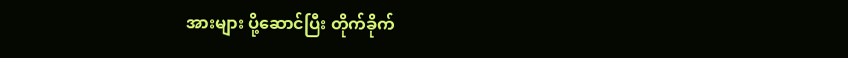အားများ ပို့ဆောင်ပြီး တိုက်ခိုက်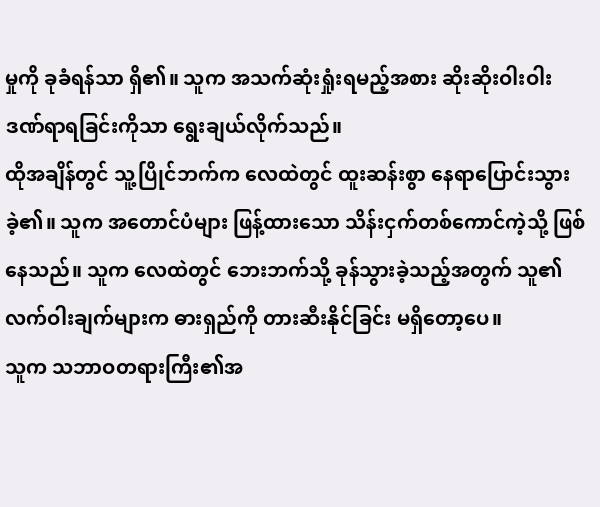မှုကို ခုခံရန်သာ ရှိ၏။ သူက အသက်ဆုံးရှုံးရမည့်အစား ဆိုးဆိုးဝါးဝါး ဒဏ်ရာရခြင်းကိုသာ ရွေးချယ်လိုက်သည်။
ထိုအချိန်တွင် သူ့ပြိုင်ဘက်က လေထဲတွင် ထူးဆန်းစွာ နေရာပြောင်းသွားခဲ့၏။ သူက အတောင်ပံများ ဖြန့်ထားသော သိန်းငှက်တစ်ကောင်ကဲ့သို့ ဖြစ်နေသည်။ သူက လေထဲတွင် ဘေးဘက်သို့ ခုန်သွားခဲ့သည့်အတွက် သူ၏လက်ဝါးချက်များက ဓားရှည်ကို တားဆီးနိုင်ခြင်း မရှိတော့ပေ။
သူက သဘာဝတရားကြီး၏အ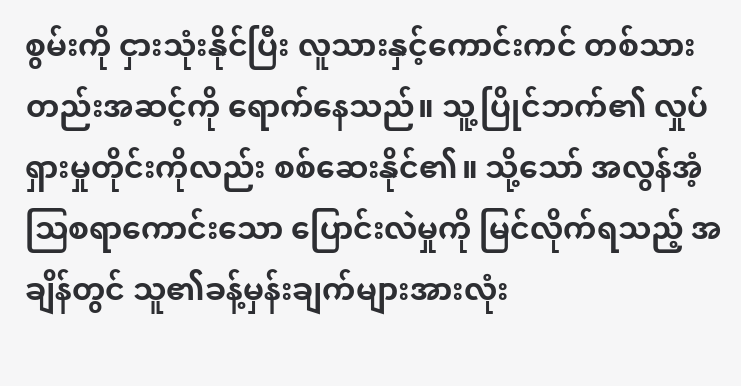စွမ်းကို ငှားသုံးနိုင်ပြီး လူသားနှင့်ကောင်းကင် တစ်သားတည်းအဆင့်ကို ရောက်နေသည်။ သူ့ပြိုင်ဘက်၏ လှုပ်ရှားမှုတိုင်းကိုလည်း စစ်ဆေးနိုင်၏။ သို့သော် အလွန်အံ့သြစရာကောင်းသော ပြောင်းလဲမှုကို မြင်လိုက်ရသည့် အချိန်တွင် သူ၏ခန့်မှန်းချက်များအားလုံး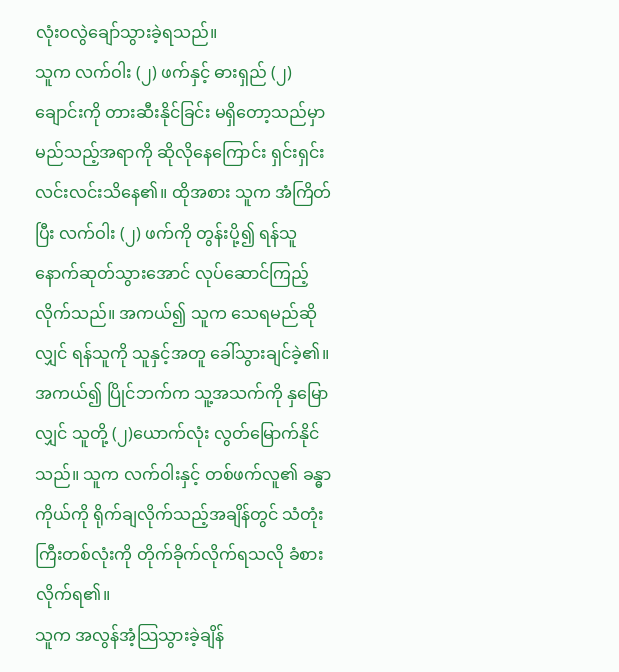လုံးဝလွဲချော်သွားခဲ့ရသည်။
သူက လက်ဝါး (၂) ဖက်နှင့် ဓားရှည် (၂) ချောင်းကို တားဆီးနိုင်ခြင်း မရှိတော့သည်မှာ မည်သည့်အရာကို ဆိုလိုနေကြောင်း ရှင်းရှင်းလင်းလင်းသိနေ၏။ ထိုအစား သူက အံကြိတ်ပြီး လက်ဝါး (၂) ဖက်ကို တွန်းပို့၍ ရန်သူ နောက်ဆုတ်သွားအောင် လုပ်ဆောင်ကြည့်လိုက်သည်။ အကယ်၍ သူက သေရမည်ဆိုလျှင် ရန်သူကို သူနှင့်အတူ ခေါ်သွားချင်ခဲ့၏။
အကယ်၍ ပြိုင်ဘက်က သူ့အသက်ကို နှမြောလျှင် သူတို့ (၂)ယောက်လုံး လွတ်မြောက်နိုင်သည်။ သူက လက်ဝါးနှင့် တစ်ဖက်လူ၏ ခန္ဓာကိုယ်ကို ရိုက်ချလိုက်သည့်အချိန်တွင် သံတုံးကြီးတစ်လုံးကို တိုက်ခိုက်လိုက်ရသလို ခံစားလိုက်ရ၏။
သူက အလွန်အံ့သြသွားခဲ့ချိန်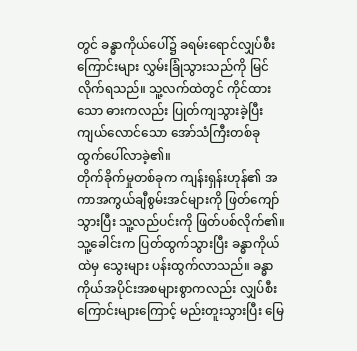တွင် ခန္ဓာကိုယ်ပေါ်၌ ခရမ်းရောင်လျှပ်စီးကြောင်းများ လွှမ်းခြုံသွားသည်ကို မြင်လိုက်ရသည်။ သူ့လက်ထဲတွင် ကိုင်ထားသော ဓားကလည်း ပြုတ်ကျသွားခဲ့ပြီး ကျယ်လောင်သော အော်သံကြီးတစ်ခု ထွက်ပေါ်လာခဲ့၏။
တိုက်ခိုက်မှုတစ်ခုက ကျန်းရှန်းဟုန်၏ အကာအကွယ်ချီစွမ်းအင်များကို ဖြတ်ကျော်သွားပြီး သူ့လည်ပင်းကို ဖြတ်ပစ်လိုက်၏။ သူ့ခေါင်းက ပြတ်ထွက်သွားပြီး ခန္ဓာကိုယ်ထဲမှ သွေးများ ပန်းထွက်လာသည်။ ခန္ဓာကိုယ်အပိုင်းအစများစွာကလည်း လျှပ်စီးကြောင်းများကြောင့် မည်းတူးသွားပြီး မြေ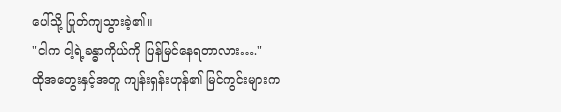ပေါ်သို့ ပြုတ်ကျသွားခဲ့၏။
"ငါက ငါ့ရဲ့ခန္ဓာကိုယ်ကို ပြန်မြင်နေရတာလား…."
ထိုအတွေးနှင့်အတူ ကျန်းရှန်းဟုန်၏ မြင်ကွင်းများက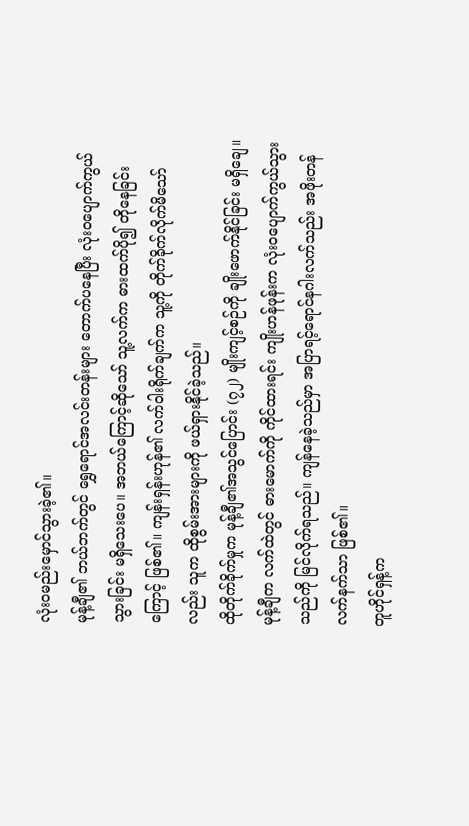လုံးဝမည်းမှောင်သွားခဲ့၏။
မုန့်ချီ၏ ဘယ်ဘက်တွင် ရွှေရောင်အလင်းတန်းများ တောက်ပနေပြီး လုံးဝပျောက်ကွယ်သွားခြင်း မရှိသေးပေ။ အဘယ်ကြောင့်ဆိုသော် သူ့လက်က ဓားထက်ပို၍ တိုနေခြင်းကြောင့် ဖြစ်၏။ ကျန်းရှန်းဟုန်၏ လက်ဝါးရိုက်ချက်က သူ့ကို တိုက်ခိုက်လိုက်မိသော်လည်း သူက ထိုစွမ်းအားများကို ဖယ်ရှားနိုင်ခဲ့သည်။
ထိုတိုက်ခိုက်မှုက မုန့်ချီ၏အသွင်ပြောင်း (၇၂) မျိုးကျင့်စဉ်ကို ချိုးဖောက်နိုင်ခြင်း မရှိချေ။ မုန့်ချီက လက်ထဲတွင် ဓားမောက်ကို ကိုင်ထားရင်း ကျိုးဟန်ဖုန်းက လုံးဝပျောက်ကွယ်သွားသည်ကို မြင်လိုက်ရသည်။ ကျန်နေခဲ့သည်မှာ အပြာရင့်ရောင်နဂါးလက်သည်း အဖိုးတန်လက်နက်သာ ဖြစ်၏။
တူဟိုင်ရှန့်က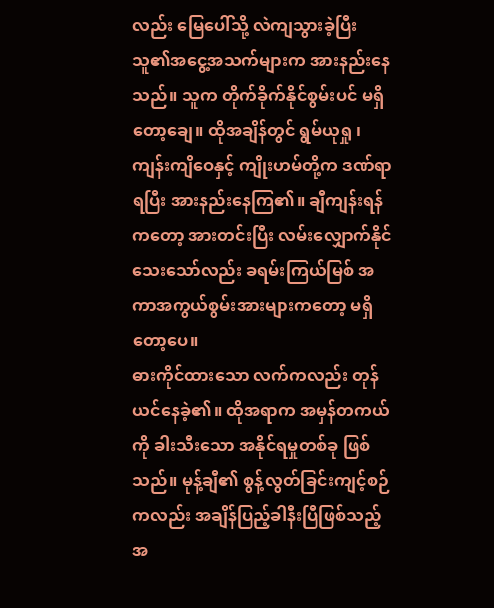လည်း မြေပေါ်သို့ လဲကျသွားခဲ့ပြီး သူ၏အငွေ့အသက်များက အားနည်းနေသည်။ သူက တိုက်ခိုက်နိုင်စွမ်းပင် မရှိတော့ချေ။ ထိုအချိန်တွင် ရွမ်ယုရှု ၊ ကျန်းကျိဝေနှင့် ကျိုးဟမ်တို့က ဒဏ်ရာရပြီး အားနည်းနေကြ၏။ ချီကျန်းရန်ကတော့ အားတင်းပြီး လမ်းလျှောက်နိုင်သေးသော်လည်း ခရမ်းကြယ်မြစ် အကာအကွယ်စွမ်းအားများကတော့ မရှိတော့ပေ။
ဓားကိုင်ထားသော လက်ကလည်း တုန်ယင်နေခဲ့၏။ ထိုအရာက အမှန်တကယ်ကို ခါးသီးသော အနိုင်ရမှုတစ်ခု ဖြစ်သည်။ မုန့်ချီ၏ စွန့်လွတ်ခြင်းကျင့်စဉ်ကလည်း အချိန်ပြည့်ခါနီးပြီဖြစ်သည့်အ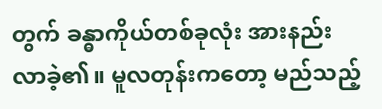တွက် ခန္ဓာကိုယ်တစ်ခုလုံး အားနည်းလာခဲ့၏။ မူလတုန်းကတော့ မည်သည့်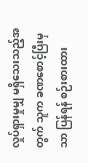လှုပ်ရှားမှုမျှ မရှိသေးသည့်အတွက် သူက ခဏစောင့်ပြီးမှသာ ပြန်ရန် စဉ်းစားထား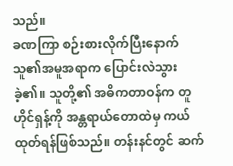သည်။
ခဏကြာ စဉ်းစားလိုက်ပြီးနောက် သူ၏အမူအရာက ပြောင်းလဲသွားခဲ့၏။ သူတို့၏ အဓိကတာဝန်က တူဟိုင်ရှန့်ကို အန္တရာယ်တောထဲမှ ကယ်ထုတ်ရန်ဖြစ်သည်။ တန်းနင်တွင် ဆက်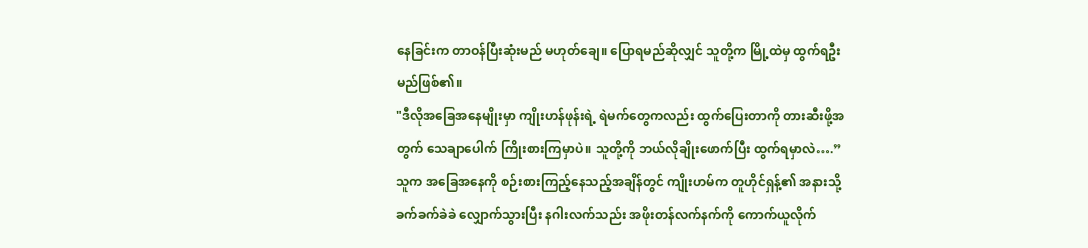နေခြင်းက တာဝန်ပြီးဆုံးမည် မဟုတ်ချေ။ ပြောရမည်ဆိုလျှင် သူတို့က မြို့ထဲမှ ထွက်ရဦးမည်ဖြစ်၏။
"ဒီလိုအခြေအနေမျိုးမှာ ကျိုးဟန်ဖုန်းရဲ့ ရဲမက်တွေကလည်း ထွက်ပြေးတာကို တားဆီးဖို့အတွက် သေချာပေါက် ကြိုးစားကြမှာပဲ။ သူတို့ကို ဘယ်လိုချိုးဖောက်ပြီး ထွက်ရမှာလဲ….”
သူက အခြေအနေကို စဉ်းစားကြည့်နေသည့်အချိန်တွင် ကျိုးဟမ်က တူဟိုင်ရှန့်၏ အနားသို့ ခက်ခက်ခဲခဲ လျှောက်သွားပြီး နဂါးလက်သည်း အဖိုးတန်လက်နက်ကို ကောက်ယူလိုက်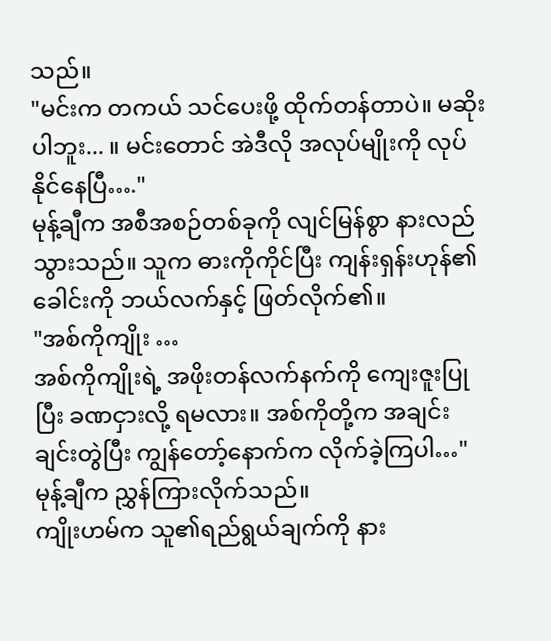သည်။
"မင်းက တကယ် သင်ပေးဖို့ ထိုက်တန်တာပဲ။ မဆိုးပါဘူး... ။ မင်းတောင် အဲဒီလို အလုပ်မျိုးကို လုပ်နိုင်နေပြီ…."
မုန့်ချီက အစီအစဉ်တစ်ခုကို လျင်မြန်စွာ နားလည်သွားသည်။ သူက ဓားကိုကိုင်ပြီး ကျန်းရှန်းဟုန်၏ခေါင်းကို ဘယ်လက်နှင့် ဖြတ်လိုက်၏။
"အစ်ကိုကျိုး …
အစ်ကိုကျိုးရဲ့ အဖိုးတန်လက်နက်ကို ကျေးဇူးပြုပြီး ခဏငှားလို့ ရမလား။ အစ်ကိုတို့က အချင်းချင်းတွဲပြီး ကျွန်တော့်နောက်က လိုက်ခဲ့ကြပါ…"
မုန့်ချီက ညွှန်ကြားလိုက်သည်။
ကျိုးဟမ်က သူ၏ရည်ရွယ်ချက်ကို နား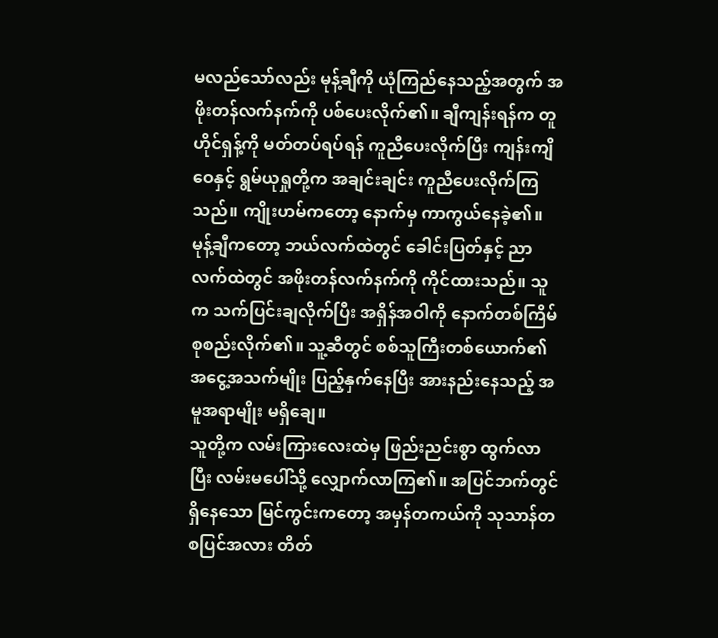မလည်သော်လည်း မုန့်ချီကို ယုံကြည်နေသည့်အတွက် အဖိုးတန်လက်နက်ကို ပစ်ပေးလိုက်၏။ ချီကျန်းရန်က တူဟိုင်ရှန့်ကို မတ်တပ်ရပ်ရန် ကူညီပေးလိုက်ပြီး ကျန်းကျိဝေနှင့် ရွမ်ယုရှုတို့က အချင်းချင်း ကူညီပေးလိုက်ကြသည်။ ကျိုးဟမ်ကတော့ နောက်မှ ကာကွယ်နေခဲ့၏။
မုန့်ချီကတော့ ဘယ်လက်ထဲတွင် ခေါင်းပြတ်နှင့် ညာလက်ထဲတွင် အဖိုးတန်လက်နက်ကို ကိုင်ထားသည်။ သူက သက်ပြင်းချလိုက်ပြီး အရှိန်အဝါကို နောက်တစ်ကြိမ် စုစည်းလိုက်၏။ သူ့ဆီတွင် စစ်သူကြီးတစ်ယောက်၏ အငွေ့အသက်မျိုး ပြည့်နှက်နေပြီး အားနည်းနေသည့် အမူအရာမျိုး မရှိချေ။
သူတို့က လမ်းကြားလေးထဲမှ ဖြည်းညင်းစွာ ထွက်လာပြီး လမ်းမပေါ်သို့ လျှောက်လာကြ၏။ အပြင်ဘက်တွင် ရှိနေသော မြင်ကွင်းကတော့ အမှန်တကယ်ကို သုသာန်တစပြင်အလား တိတ်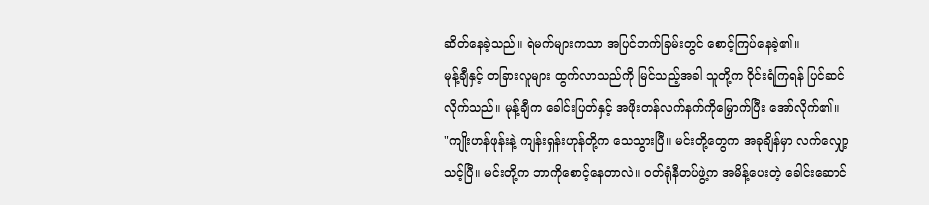ဆိတ်နေခဲ့သည်။ ရဲမက်များကသာ အပြင်ဘက်ခြမ်းတွင် စောင့်ကြပ်နေခဲ့၏။
မုန့်ချီနှင့် တခြားလူများ ထွက်လာသည်ကို မြင်သည့်အခါ သူတို့က ဝိုင်းရံကြရန် ပြင်ဆင်လိုက်သည်။ မုန့်ချီက ခေါင်းပြတ်နှင့် အဖိုးတန်လက်နက်ကိုမြှောက်ပြီး အော်လိုက်၏။
"ကျိုးဟန်ဖုန်းနဲ့ ကျန်းရှန်းဟုန်တို့က သေသွားပြီ။ မင်းတို့တွေက အခုချိန်မှာ လက်လျှော့သင့်ပြီ။ မင်းတို့က ဘာကိုစောင့်နေတာလဲ။ ဝတ်ရုံနီတပ်ဖွဲ့က အမိန့်ပေးတဲ့ ခေါင်းဆောင်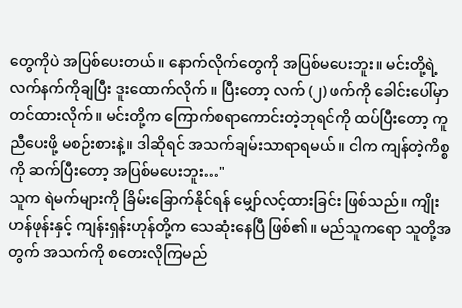တွေကိုပဲ အပြစ်ပေးတယ်။ နောက်လိုက်တွေကို အပြစ်မပေးဘူး။ မင်းတို့ရဲ့လက်နက်ကိုချပြီး ဒူးထောက်လိုက် ။ ပြီးတော့ လက် (၂) ဖက်ကို ခေါင်းပေါ်မှာ တင်ထားလိုက်။ မင်းတို့က ကြောက်စရာကောင်းတဲ့ဘုရင်ကို ထပ်ပြီးတော့ ကူညီပေးဖို့ မစဉ်းစားနဲ့။ ဒါဆိုရင် အသက်ချမ်းသာရာရမယ်။ ငါက ကျန်တဲ့ကိစ္စကို ဆက်ပြီးတော့ အပြစ်မပေးဘူး…"
သူက ရဲမက်များကို ခြိမ်းခြောက်နိုင်ရန် မျှော်လင့်ထားခြင်း ဖြစ်သည်။ ကျိုးဟန်ဖုန်းနှင့် ကျန်းရှန်းဟုန်တို့က သေဆုံးနေပြီ ဖြစ်၏။ မည်သူကရော သူတို့အတွက် အသက်ကို စတေးလိုကြမည်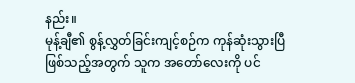နည်း။
မုန့်ချီ၏ စွန့်လွှတ်ခြင်းကျင့်စဉ်က ကုန်ဆုံးသွားပြီ ဖြစ်သည့်အတွက် သူက အတော်လေးကို ပင်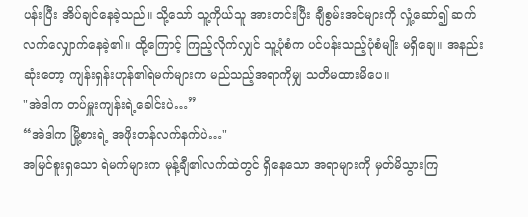ပန်းပြီး အိပ်ချင်နေခဲ့သည်။ သို့သော် သူ့ကိုယ်သူ အားတင်းပြီး ချီစွမ်းအင်များကို လှုံ့ဆော်၍ ဆက်လက်လျှောက်နေခဲ့၏။ ထို့ကြောင့် ကြည့်လိုက်လျှင် သူ့ပုံစံက ပင်ပန်းသည့်ပုံစံမျိုး မရှိချေ။ အနည်းဆုံးတော့ ကျန်းရှန်းဟုန်၏ရဲမက်များက မည်သည့်အရာကိုမျှ သတိမထားမိပေ။
"အဲဒါက တပ်မှူးကျန်းရဲ့ခေါင်းပဲ…”
“အဲဒါက မြို့စားရဲ့ အဖိုးတန်လက်နက်ပဲ…"
အမြင်စူးရှသော ရဲမက်များက မုန့်ချီ၏လက်ထဲတွင် ရှိနေသော အရာများကို မှတ်မိသွားကြ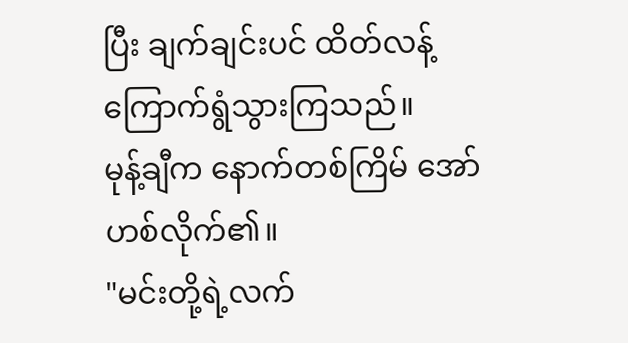ပြီး ချက်ချင်းပင် ထိတ်လန့်ကြောက်ရွံသွားကြသည်။
မုန့်ချီက နောက်တစ်ကြိမ် အော်ဟစ်လိုက်၏။
"မင်းတို့ရဲ့လက်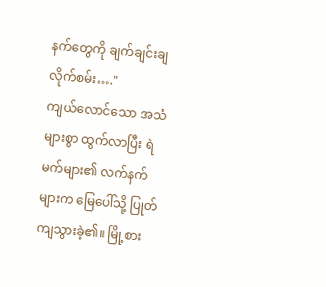နက်တွေကို ချက်ချင်းချလိုက်စမ်း…."
ကျယ်လောင်သော အသံများစွာ ထွက်လာပြီး ရဲမက်များ၏ လက်နက်များက မြေပေါ်သို့ ပြုတ်ကျသွားခဲ့၏။ မြို့စား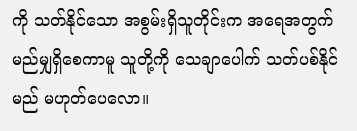ကို သတ်နိုင်သော အစွမ်းရှိသူတိုင်းက အရေအတွက် မည်မျှရှိစေကာမူ သူတို့ကို သေချာပေါက် သတ်ပစ်နိုင်မည် မဟုတ်ပေလော။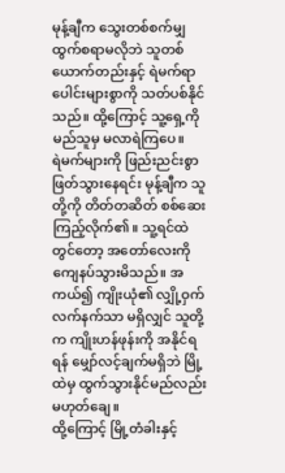မုန့်ချီက သွေးတစ်စက်မျှ ထွက်စရာမလိုဘဲ သူတစ်ယောက်တည်းနှင့် ရဲမက်ရာပေါင်းများစွာကို သတ်ပစ်နိုင်သည်။ ထို့ကြောင့် သူ့ရှေ့ကို မည်သူမှ မလာရဲကြပေ။
ရဲမက်များကို ဖြည်းညင်းစွာ ဖြတ်သွားနေရင်း မုန့်ချီက သူတို့ကို တိတ်တဆိတ် စစ်ဆေးကြည့်လိုက်၏။ သူ့ရင်ထဲတွင်တော့ အတော်လေးကို ကျေနပ်သွားမိသည်။ အကယ်၍ ကျိုးယုံ၏ လျှို့ဝှက်လက်နက်သာ မရှိလျှင် သူတို့က ကျိုးဟန်ဖုန်းကို အနိုင်ရရန် မျှော်လင့်ချက်မရှိဘဲ မြို့ထဲမှ ထွက်သွားနိုင်မည်လည်း မဟုတ်ချေ။
ထို့ကြောင့် မြို့တံခါးနှင့်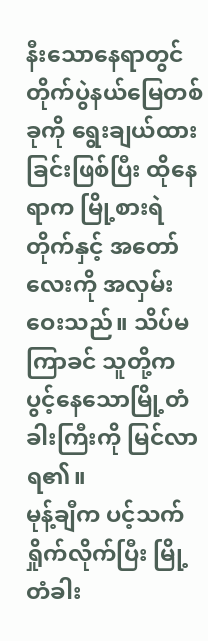နီးသောနေရာတွင် တိုက်ပွဲနယ်မြေတစ်ခုကို ရွေးချယ်ထားခြင်းဖြစ်ပြီး ထိုနေရာက မြို့စားရဲတိုက်နှင့် အတော်လေးကို အလှမ်းဝေးသည်။ သိပ်မကြာခင် သူတို့က ပွင့်နေသောမြို့တံခါးကြီးကို မြင်လာရ၏။
မုန့်ချီက ပင့်သက်ရှိုက်လိုက်ပြီး မြို့တံခါး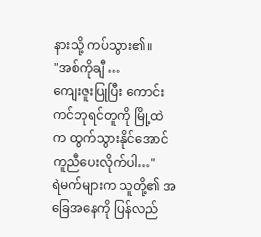နားသို့ ကပ်သွား၏။
"အစ်ကိုချီ …
ကျေးဇူးပြုပြီး ကောင်းကင်ဘုရင်တူကို မြို့ထဲက ထွက်သွားနိုင်အောင် ကူညီပေးလိုက်ပါ…"
ရဲမက်များက သူတို့၏ အခြေအနေကို ပြန်လည်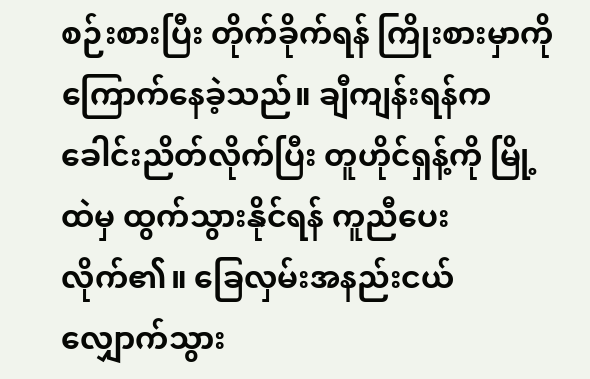စဉ်းစားပြီး တိုက်ခိုက်ရန် ကြိုးစားမှာကို ကြောက်နေခဲ့သည်။ ချီကျန်းရန်က ခေါင်းညိတ်လိုက်ပြီး တူဟိုင်ရှန့်ကို မြို့ထဲမှ ထွက်သွားနိုင်ရန် ကူညီပေးလိုက်၏။ ခြေလှမ်းအနည်းငယ် လျှောက်သွား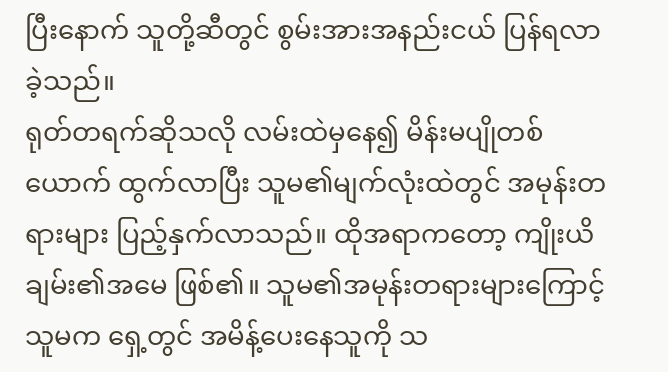ပြီးနောက် သူတို့ဆီတွင် စွမ်းအားအနည်းငယ် ပြန်ရလာခဲ့သည်။
ရုတ်တရက်ဆိုသလို လမ်းထဲမှနေ၍ မိန်းမပျိုတစ်ယောက် ထွက်လာပြီး သူမ၏မျက်လုံးထဲတွင် အမုန်းတရားများ ပြည့်နှက်လာသည်။ ထိုအရာကတော့ ကျိုးယိချမ်း၏အမေ ဖြစ်၏။ သူမ၏အမုန်းတရားများကြောင့် သူမက ရှေ့တွင် အမိန့်ပေးနေသူကို သ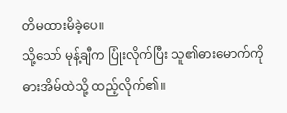တိမထားမိခဲ့ပေ။
သို့သော် မုန့်ချီက ပြုံးလိုက်ပြီး သူ၏ဓားမောက်ကို ဓားအိမ်ထဲသို့ ထည့်လိုက်၏။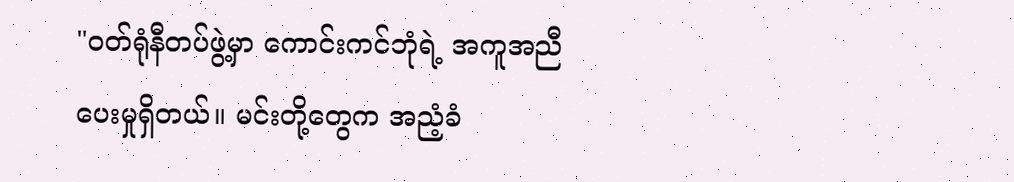"ဝတ်ရုံနီတပ်ဖွဲ့မှာ ကောင်းကင်ဘုံရဲ့ အကူအညီပေးမှုရှိတယ်။ မင်းတို့တွေက အညံ့ခံ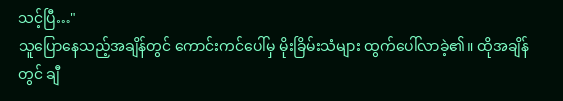သင့်ပြီ…"
သူပြောနေသည့်အချိန်တွင် ကောင်းကင်ပေါ်မှ မိုးခြိမ်းသံများ ထွက်ပေါ်လာခဲ့၏။ ထိုအချိန်တွင် ချီ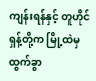ကျန်းရန်နှင့် တူဟိုင်ရှန့်တို့က မြို့ထဲမှထွက်ခွာ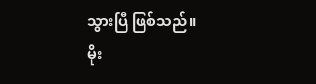သွားပြီ ဖြစ်သည်။
မိုး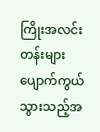ကြိုးအလင်းတန်းများ ပျောက်ကွယ်သွားသည့်အ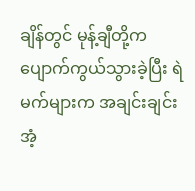ချိန်တွင် မုန့်ချီတို့က ပျောက်ကွယ်သွားခဲ့ပြီး ရဲမက်များက အချင်းချင်း အံ့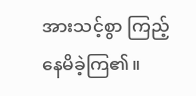အားသင့်စွာ ကြည့်နေမိခဲ့ကြ၏။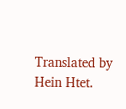Translated by Hein Htet.